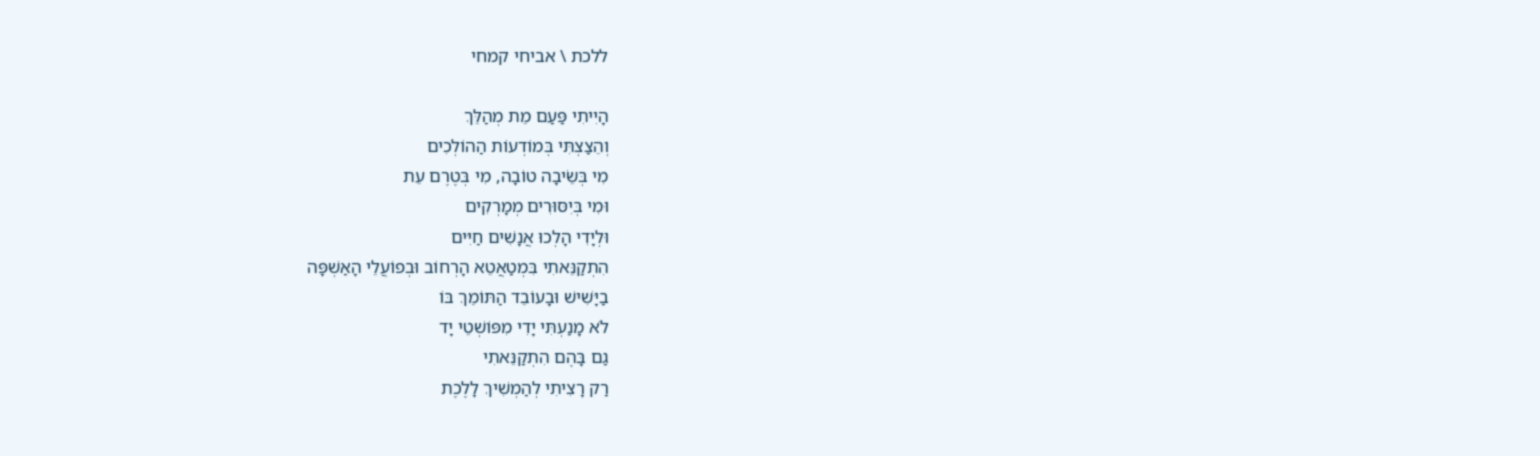ללכת \ אביחי קמחי

הָיִיתִי פַּעַם מֵת מְהַלֵּךְ
וְהֵצַצְתִּי בְּמוֹדְעוֹת הַהוֹלְכִים
מִי בְּשֵׂיבָה טוֹבָה, מִי בְּטֶרֶם עֵת
וּמִי בְּיִסּוּרִים מְמָרְקִים
וּלְיָדִי הָלְכוּ אֲנָשִׁים חַיִּים
הִתְקַנֵּאתִי בִּמְטַאֲטֵא הָרְחוֹב וּבְפוֹעֲלֵי הָאַשְׁפָּה
בַיָּשִׁישׁ וּבָעוֹבֵד הַתּוֹמֵךְ בּוֹ
לֹא מָנַעְתִּי יָדִי מִפּוֹשְׁטֵי יָד
גַם בָּהֶם הִתְקַנֵּאתִי
רַק רָצִיתִי לְהַמְשִׁיךְ לָלֶכֶת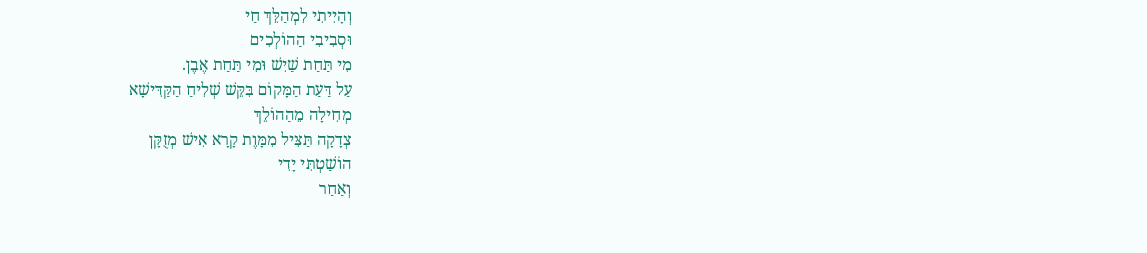וְהָיִיתִי לִמְהַלֵּךְ חַי
וּסְבִיבִי הַהוֹלְכִים
מִי תַּחַת שַׁיִשׁ וּמִי תַּחַת אֶבֶן.
עַל דַּעַת הַמָּקוֹם בִּקֵּשׁ שְׁלִיחַ הַקַּדִּישָׁא
מְחִילָה מֵהַהוֹלֵךְ
צְדָקָה תַּצִּיל מִמָּוֶת קָרָא אִישׁ מְזֻקָּן
הוֹשַׁטְתִּי יָדִי
וְאַחַר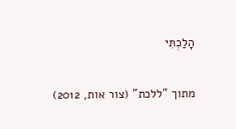הָלַכְתִּי

מתוך "ללכת" (צור אות, 2012)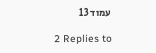עמוד 13

2 Replies to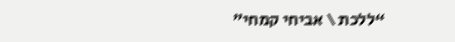“ללכת \ אביחי קמחי”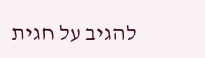להגיב על חגית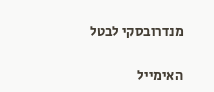מנדרובסקי לבטל

האימייל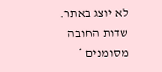לא יוצג באתר. שדות החובה מסומנים *